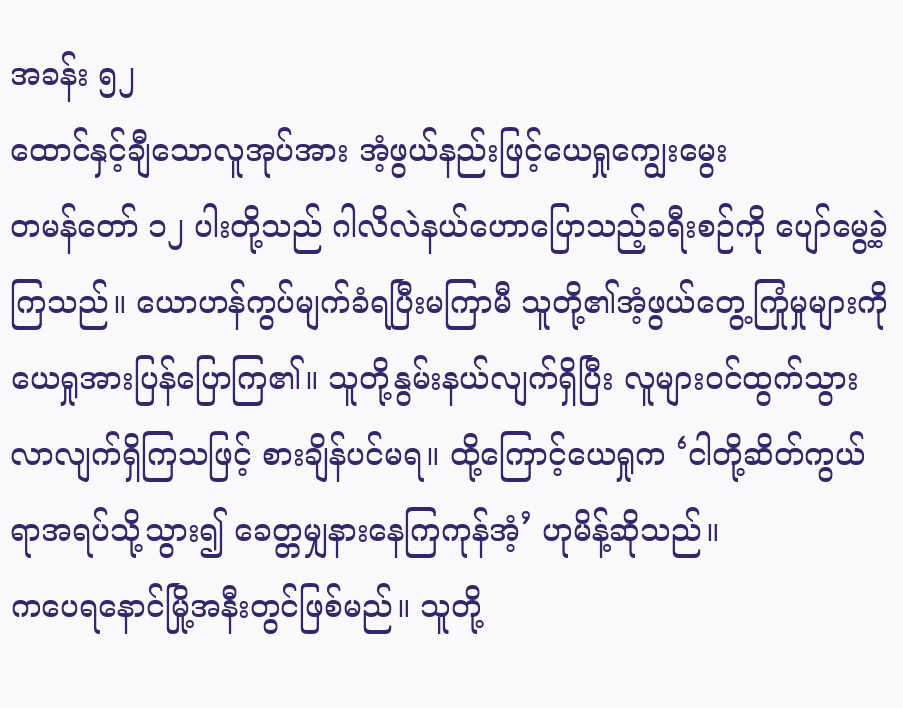အခန်း ၅၂
ထောင်နှင့်ချီသောလူအုပ်အား အံ့ဖွယ်နည်းဖြင့်ယေရှုကျွေးမွေး
တမန်တော် ၁၂ ပါးတို့သည် ဂါလိလဲနယ်ဟောပြောသည့်ခရီးစဉ်ကို ပျော်မွေ့ခဲ့ကြသည်။ ယောဟန်ကွပ်မျက်ခံရပြီးမကြာမီ သူတို့၏အံ့ဖွယ်တွေ့ကြုံမှုများကို ယေရှုအားပြန်ပြောကြ၏။ သူတို့နွမ်းနယ်လျက်ရှိပြီး လူများဝင်ထွက်သွားလာလျက်ရှိကြသဖြင့် စားချိန်ပင်မရ။ ထို့ကြောင့်ယေရှုက ‘ငါတို့ဆိတ်ကွယ်ရာအရပ်သို့သွား၍ ခေတ္တမျှနားနေကြကုန်အံ့’ ဟုမိန့်ဆိုသည်။
ကပေရနောင်မြို့အနီးတွင်ဖြစ်မည်။ သူတို့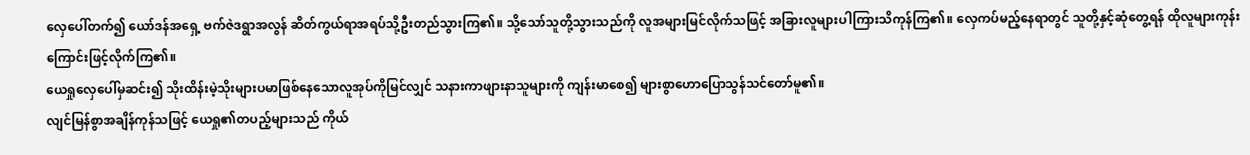လှေပေါ်တက်၍ ယော်ဒန်အရှေ့ ဗက်ဇဲဒရွာအလွန် ဆိတ်ကွယ်ရာအရပ်သို့ဦးတည်သွားကြ၏။ သို့သော်သူတို့သွားသည်ကို လူအများမြင်လိုက်သဖြင့် အခြားလူများပါကြားသိကုန်ကြ၏။ လှေကပ်မည့်နေရာတွင် သူတို့နှင့်ဆုံတွေ့ရန် ထိုလူများကုန်းကြောင်းဖြင့်လိုက်ကြ၏။
ယေရှုလှေပေါ်မှဆင်း၍ သိုးထိန်းမဲ့သိုးများပမာဖြစ်နေသောလူအုပ်ကိုမြင်လျှင် သနားကာဖျားနာသူများကို ကျန်းမာစေ၍ များစွာဟောပြောသွန်သင်တော်မူ၏။
လျင်မြန်စွာအချိန်ကုန်သဖြင့် ယေရှု၏တပည့်များသည် ကိုယ်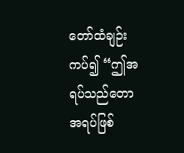တော်ထံချဉ်းကပ်၍ “ဤအရပ်သည်တောအရပ်ဖြစ်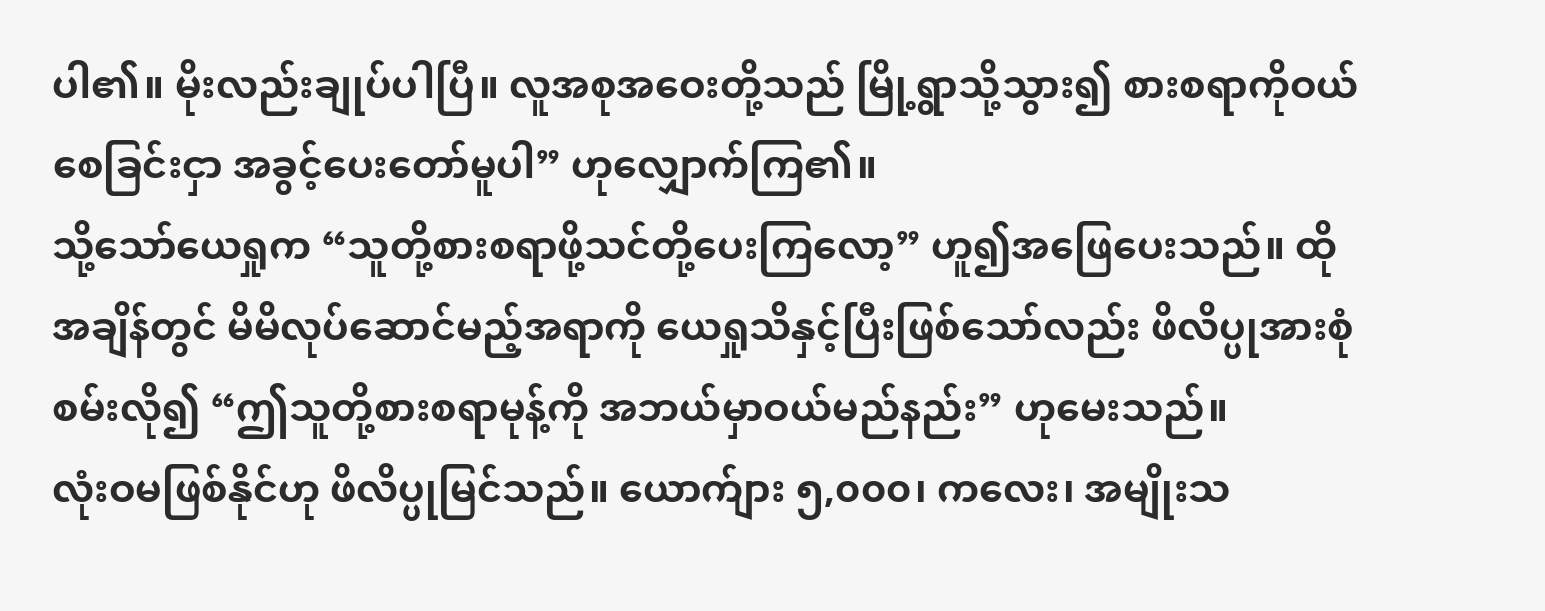ပါ၏။ မိုးလည်းချုပ်ပါပြီ။ လူအစုအဝေးတို့သည် မြို့ရွာသို့သွား၍ စားစရာကိုဝယ်စေခြင်းငှာ အခွင့်ပေးတော်မူပါ” ဟုလျှောက်ကြ၏။
သို့သော်ယေရှုက “သူတို့စားစရာဖို့သင်တို့ပေးကြလော့” ဟူ၍အဖြေပေးသည်။ ထိုအချိန်တွင် မိမိလုပ်ဆောင်မည့်အရာကို ယေရှုသိနှင့်ပြီးဖြစ်သော်လည်း ဖိလိပ္ပုအားစုံစမ်းလို၍ “ဤသူတို့စားစရာမုန့်ကို အဘယ်မှာဝယ်မည်နည်း” ဟုမေးသည်။
လုံးဝမဖြစ်နိုင်ဟု ဖိလိပ္ပုမြင်သည်။ ယောက်ျား ၅,၀၀၀၊ ကလေး၊ အမျိုးသ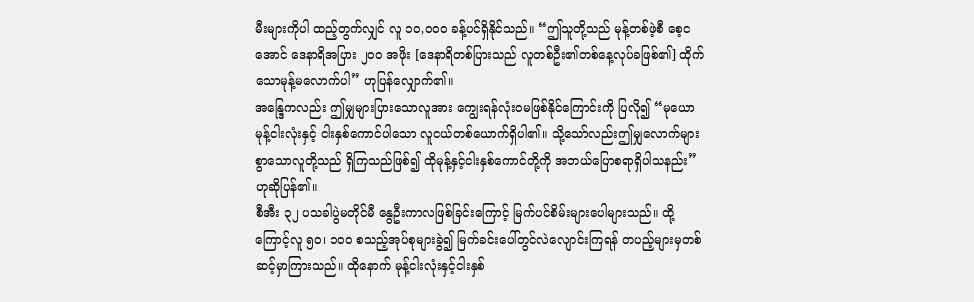မီးများကိုပါ ထည့်တွက်လျှင် လူ ၁၀,၀၀၀ ခန့်ပင်ရှိနိုင်သည်။ “ဤသူတို့သည် မုန့်တစ်ဖဲ့စီ စေ့ငအောင် ဒေနာရိအပြား ၂၀၀ အဖိုး [ဒေနာရိတစ်ပြားသည် လူတစ်ဦး၏တစ်နေ့လုပ်ခဖြစ်၏] ထိုက်သောမုန့်မလောက်ပါ” ဟုပြန်လျှောက်၏။
အန္ဒြေကလည်း ဤမျှများပြားသောလူအား ကျွေးရန်လုံးဝမဖြစ်နိုင်ကြောင်းကို ပြလို၍ “မုယောမုန့်ငါးလုံးနှင့် ငါးနှစ်ကောင်ပါသော လူငယ်တစ်ယောက်ရှိပါ၏။ သို့သော်လည်းဤမျှလောက်များစွာသောလူတို့သည် ရှိကြသည်ဖြစ်၍ ထိုမုန့်နှင့်ငါးနှစ်ကောင်တို့ကို အဘယ်ပြောစရာရှိပါသနည်း” ဟုဆိုပြန်၏။
စီအီး ၃၂ ပသခါပွဲမတိုင်မီ နွေဦးကာလဖြစ်ခြင်းကြောင့် မြက်ပင်စိမ်းများပေါများသည်။ ထို့ကြောင့်လူ ၅၀၊ ၁၀၀ စသည့်အုပ်စုများခွဲ၍ မြက်ခင်းပေါ်တွင်လဲလျောင်းကြရန် တပည့်များမှတစ်ဆင့်မှာကြားသည်။ ထိုနောက် မုန့်ငါးလုံးနှင့်ငါးနှစ်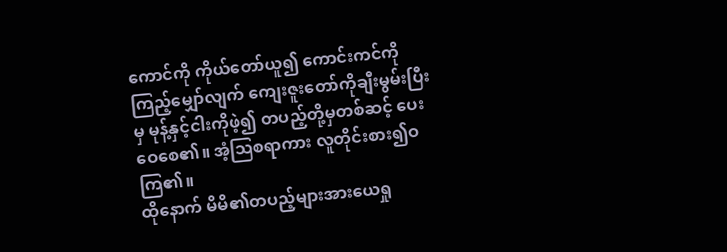ကောင်ကို ကိုယ်တော်ယူ၍ ကောင်းကင်ကိုကြည့်မျှော်လျက် ကျေးဇူးတော်ကိုချီးမွမ်းပြီးမှ မုန့်နှင့်ငါးကိုဖဲ့၍ တပည့်တို့မှတစ်ဆင့် ပေးဝေစေ၏။ အံ့ဩစရာကား လူတိုင်းစား၍ဝကြ၏။
ထိုနောက် မိမိ၏တပည့်များအားယေရှု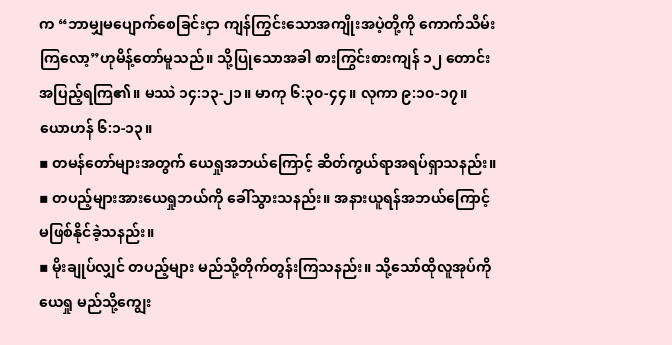က “ဘာမျှမပျောက်စေခြင်းငှာ ကျန်ကြွင်းသောအကျိုးအပဲ့တို့ကို ကောက်သိမ်းကြလော့”ဟုမိန့်တော်မူသည်။ သို့ပြုသောအခါ စားကြွင်းစားကျန် ၁၂ တောင်းအပြည့်ရကြ၏။ မဿဲ ၁၄:၁၃-၂၁။ မာကု ၆:၃၀-၄၄။ လုကာ ၉:၁၀-၁၇။ ယောဟန် ၆:၁-၁၃။
▪ တမန်တော်များအတွက် ယေရှုအဘယ်ကြောင့် ဆိတ်ကွယ်ရာအရပ်ရှာသနည်း။
▪ တပည့်များအားယေရှုဘယ်ကို ခေါ်သွားသနည်း။ အနားယူရန်အဘယ်ကြောင့် မဖြစ်နိုင်ခဲ့သနည်း။
▪ မိုးချုပ်လျှင် တပည့်များ မည်သို့တိုက်တွန်းကြသနည်း။ သို့သော်ထိုလူအုပ်ကိုယေရှု မည်သို့ကျွေး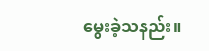မွေးခဲ့သနည်း။